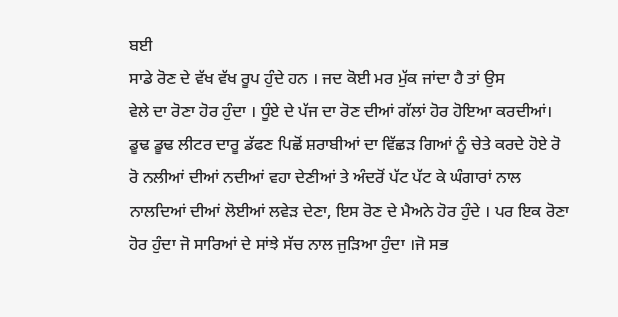ਬਈ
ਸਾਡੇ ਰੋਣ ਦੇ ਵੱਖ ਵੱਖ ਰੂਪ ਹੁੰਦੇ ਹਨ । ਜਦ ਕੋਈ ਮਰ ਮੁੱਕ ਜਾਂਦਾ ਹੈ ਤਾਂ ਉਸ
ਵੇਲੇ ਦਾ ਰੋਣਾ ਹੋਰ ਹੁੰਦਾ । ਧੂੰਏ ਦੇ ਪੱਜ ਦਾ ਰੋਣ ਦੀਆਂ ਗੱਲਾਂ ਹੋਰ ਹੋਇਆ ਕਰਦੀਆਂ।
ਡੂਢ ਡੂਢ ਲੀਟਰ ਦਾਰੂ ਡੱਫਣ ਪਿਛੋਂ ਸ਼ਰਾਬੀਆਂ ਦਾ ਵਿੱਛੜ ਗਿਆਂ ਨੂੰ ਚੇਤੇ ਕਰਦੇ ਹੋਏ ਰੋ
ਰੋ ਨਲੀਆਂ ਦੀਆਂ ਨਦੀਆਂ ਵਹਾ ਦੇਣੀਆਂ ਤੇ ਅੰਦਰੋਂ ਪੱਟ ਪੱਟ ਕੇ ਘੰਗਾਰਾਂ ਨਾਲ
ਨਾਲਦਿਆਂ ਦੀਆਂ ਲੋਈਆਂ ਲਵੇੜ ਦੇਣਾ, ਇਸ ਰੋਣ ਦੇ ਮੈਅਨੇ ਹੋਰ ਹੁੰਦੇ । ਪਰ ਇਕ ਰੋਣਾ
ਹੋਰ ਹੁੰਦਾ ਜੋ ਸਾਰਿਆਂ ਦੇ ਸਾਂਝੇ ਸੱਚ ਨਾਲ ਜੁੜਿਆ ਹੁੰਦਾ ।ਜੋ ਸਭ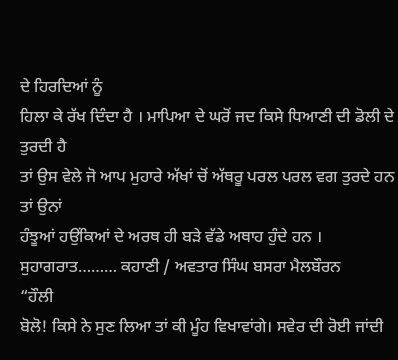ਦੇ ਹਿਰਦਿਆਂ ਨੂੰ
ਹਿਲਾ ਕੇ ਰੱਖ ਦਿੰਦਾ ਹੈ । ਮਾਪਿਆ ਦੇ ਘਰੋਂ ਜਦ ਕਿਸੇ ਧਿਆਣੀ ਦੀ ਡੋਲੀ ਦੇ ਤੁਰਦੀ ਹੈ
ਤਾਂ ਉਸ ਵੇਲੇ ਜੋ ਆਪ ਮੁਹਾਰੇ ਅੱਖਾਂ ਚੋਂ ਅੱਥਰੂ ਪਰਲ ਪਰਲ ਵਗ ਤੁਰਦੇ ਹਨ ਤਾਂ ਉਨਾਂ
ਹੰਝੂਆਂ ਹਉਂਕਿਆਂ ਦੇ ਅਰਥ ਹੀ ਬੜੇ ਵੱਡੇ ਅਥਾਹ ਹੁੰਦੇ ਹਨ ।
ਸੁਹਾਗਰਾਤ……… ਕਹਾਣੀ / ਅਵਤਾਰ ਸਿੰਘ ਬਸਰਾ ਮੈਲਬੌਰਨ
“ਹੌਲੀ
ਬੋਲੋ! ਕਿਸੇ ਨੇ ਸੁਣ ਲਿਆ ਤਾਂ ਕੀ ਮੂੰਹ ਵਿਖਾਵਾਂਗੇ। ਸਵੇਰ ਦੀ ਰੋਈ ਜਾਂਦੀ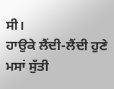ਸੀ।
ਹਾਉਕੇ ਲੈਂਦੀ-ਲੈਂਦੀ ਹੁਣੇ ਮਸਾਂ ਸੁੱਤੀ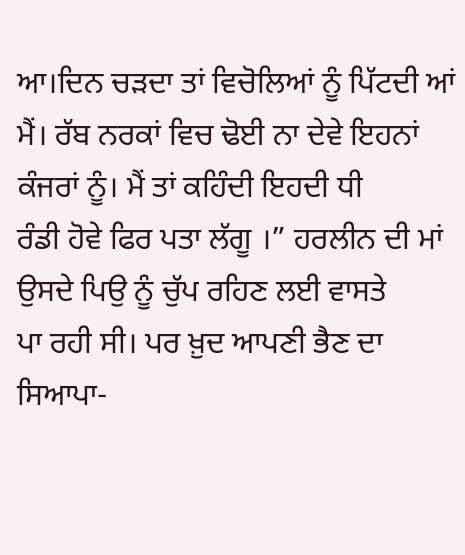ਆ।ਦਿਨ ਚੜਦਾ ਤਾਂ ਵਿਚੋਲਿਆਂ ਨੂੰ ਪਿੱਟਦੀ ਆਂ
ਮੈਂ। ਰੱਬ ਨਰਕਾਂ ਵਿਚ ਢੋਈ ਨਾ ਦੇਵੇ ਇਹਨਾਂ ਕੰਜਰਾਂ ਨੂੰ। ਮੈਂ ਤਾਂ ਕਹਿੰਦੀ ਇਹਦੀ ਧੀ
ਰੰਡੀ ਹੋਵੇ ਫਿਰ ਪਤਾ ਲੱਗੂ ।” ਹਰਲੀਨ ਦੀ ਮਾਂ ਉਸਦੇ ਪਿਉ ਨੂੰ ਚੁੱਪ ਰਹਿਣ ਲਈ ਵਾਸਤੇ
ਪਾ ਰਹੀ ਸੀ। ਪਰ ਖ਼ੁਦ ਆਪਣੀ ਭੈਣ ਦਾ ਸਿਆਪਾ-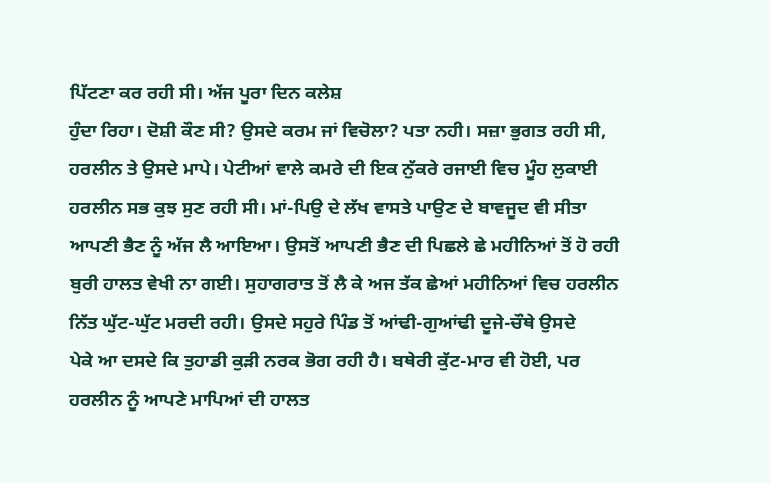ਪਿੱਟਣਾ ਕਰ ਰਹੀ ਸੀ। ਅੱਜ ਪੂਰਾ ਦਿਨ ਕਲੇਸ਼
ਹੁੰਦਾ ਰਿਹਾ। ਦੋਸ਼ੀ ਕੌਣ ਸੀ? ਉਸਦੇ ਕਰਮ ਜਾਂ ਵਿਚੋਲਾ? ਪਤਾ ਨਹੀ। ਸਜ਼ਾ ਭੁਗਤ ਰਹੀ ਸੀ,
ਹਰਲੀਨ ਤੇ ਉਸਦੇ ਮਾਪੇ। ਪੇਟੀਆਂ ਵਾਲੇ ਕਮਰੇ ਦੀ ਇਕ ਨੁੱਕਰੇ ਰਜਾਈ ਵਿਚ ਮੂੰਹ ਲੁਕਾਈ
ਹਰਲੀਨ ਸਭ ਕੁਝ ਸੁਣ ਰਹੀ ਸੀ। ਮਾਂ-ਪਿਉ ਦੇ ਲੱਖ ਵਾਸਤੇ ਪਾਉਣ ਦੇ ਬਾਵਜੂਦ ਵੀ ਸੀਤਾ
ਆਪਣੀ ਭੈਣ ਨੂੰ ਅੱਜ ਲੈ ਆਇਆ। ਉਸਤੋਂ ਆਪਣੀ ਭੈਣ ਦੀ ਪਿਛਲੇ ਛੇ ਮਹੀਨਿਆਂ ਤੋਂ ਹੋ ਰਹੀ
ਬੁਰੀ ਹਾਲਤ ਵੇਖੀ ਨਾ ਗਈ। ਸੁਹਾਗਰਾਤ ਤੋਂ ਲੈ ਕੇ ਅਜ ਤੱਕ ਛੇਆਂ ਮਹੀਨਿਆਂ ਵਿਚ ਹਰਲੀਨ
ਨਿੱਤ ਘੁੱਟ-ਘੁੱਟ ਮਰਦੀ ਰਹੀ। ਉਸਦੇ ਸਹੁਰੇ ਪਿੰਡ ਤੋਂ ਆਂਢੀ-ਗੁਆਂਢੀ ਦੂਜੇ-ਚੌਥੇ ਉਸਦੇ
ਪੇਕੇ ਆ ਦਸਦੇ ਕਿ ਤੁਹਾਡੀ ਕੁੜੀ ਨਰਕ ਭੋਗ ਰਹੀ ਹੈ। ਬਥੇਰੀ ਕੁੱਟ-ਮਾਰ ਵੀ ਹੋਈ, ਪਰ
ਹਰਲੀਨ ਨੂੰ ਆਪਣੇ ਮਾਪਿਆਂ ਦੀ ਹਾਲਤ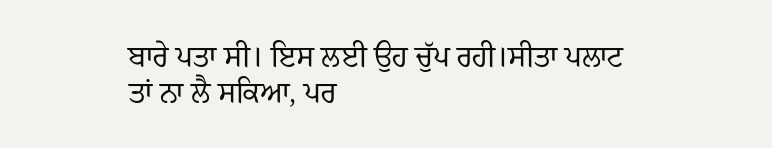ਬਾਰੇ ਪਤਾ ਸੀ। ਇਸ ਲਈ ਉਹ ਚੁੱਪ ਰਹੀ।ਸੀਤਾ ਪਲਾਟ
ਤਾਂ ਨਾ ਲੈ ਸਕਿਆ, ਪਰ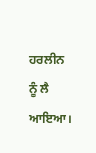ਹਰਲੀਨ ਨੂੰ ਲੈ ਆਇਆ।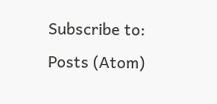Subscribe to:
Posts (Atom)